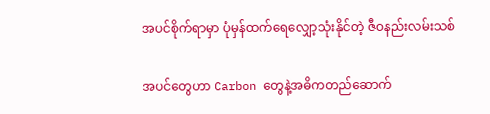အပင်စိုက်ရာမှာ ပုံမှန်ထက်ရေလျှော့သုံးနိုင်တဲ့ ဇီဝနည်းလမ်းသစ်

အပင်တွေဟာ Carbon တွေနဲ့အဓိကတည်ဆောက်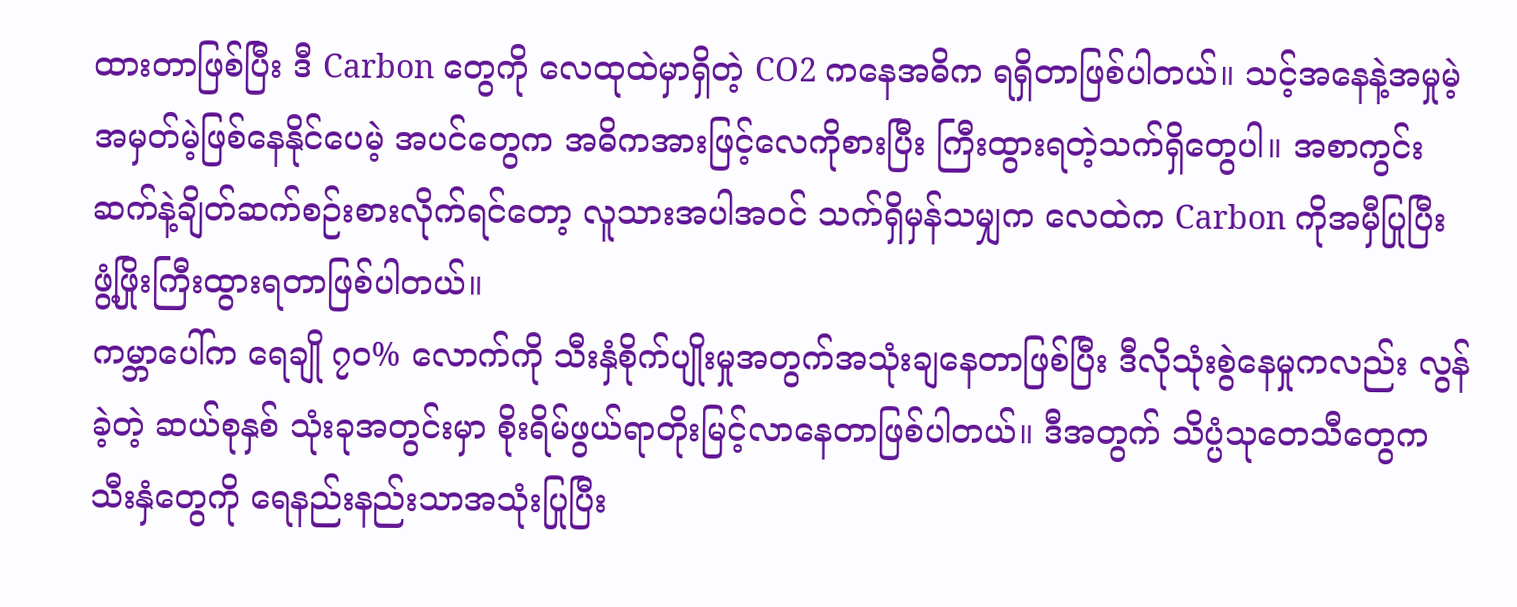ထားတာဖြစ်ပြီး ဒီ Carbon တွေကို လေထုထဲမှာရှိတဲ့ CO2 ကနေအဓိက ရရှိတာဖြစ်ပါတယ်။ သင့်အနေနဲ့အမှုမဲ့အမှတ်မဲ့ဖြစ်နေနိုင်ပေမဲ့ အပင်တွေက အဓိကအားဖြင့်လေကိုစားပြီး ကြီးထွားရတဲ့သက်ရှိတွေပါ။ အစာကွင်းဆက်နဲ့ချိတ်ဆက်စဉ်းစားလိုက်ရင်တော့ လူသားအပါအဝင် သက်ရှိမှန်သမျှက လေထဲက Carbon ကိုအမှီပြုပြီး ဖွံ့ဖြိုးကြီးထွားရတာဖြစ်ပါတယ်။
ကမ္ဘာပေါ်က ရေချို ၇၀% လောက်ကို သီးနှံစိုက်ပျိုးမှုအတွက်အသုံးချနေတာဖြစ်ပြီး ဒီလိုသုံးစွဲနေမှုကလည်း လွန်ခဲ့တဲ့ ဆယ်စုနှစ် သုံးခုအတွင်းမှာ စိုးရိမ်ဖွယ်ရာတိုးမြင့်လာနေတာဖြစ်ပါတယ်။ ဒီအတွက် သိပ္ပံသုတေသီတွေက သီးနှံတွေကို ရေနည်းနည်းသာအသုံးပြုပြီး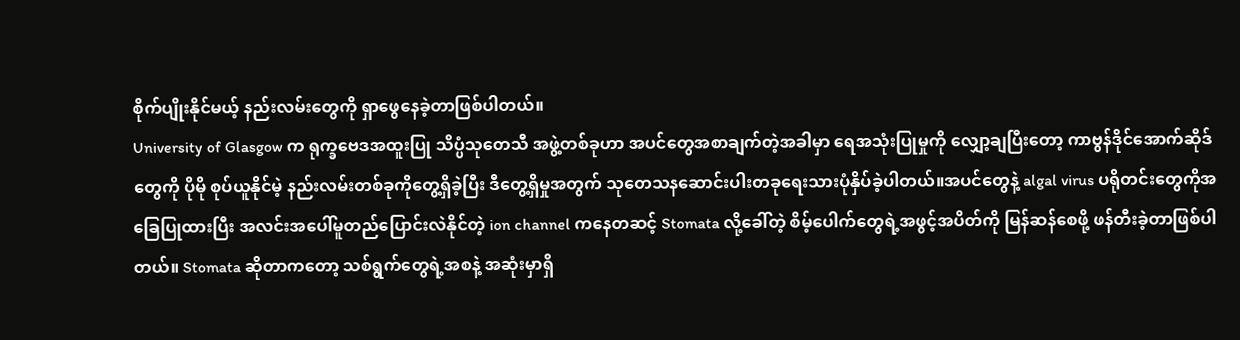စိုက်ပျိုးနိုင်မယ့် နည်းလမ်းတွေကို ရှာဖွေနေခဲ့တာဖြစ်ပါတယ်။
University of Glasgow က ရုက္ခဗေဒအထူးပြု သိပ္ပံသုတေသီ အဖွဲ့တစ်ခုဟာ အပင်တွေအစာချက်တဲ့အခါမှာ ရေအသုံးပြုမှုကို လျှော့ချပြီးတော့ ကာဗွန်ဒိုင်အောက်ဆိုဒ်တွေကို ပိုမို စုပ်ယူနိုင်မဲ့ နည်းလမ်းတစ်ခုကိုတွေ့ရှိခဲ့ပြီး ဒီတွေ့ရှိမှုအတွက် သုတေသနဆောင်းပါးတခုရေးသားပုံနှိပ်ခဲ့ပါတယ်။အပင်တွေနဲ့ algal virus ပရိုတင်းတွေကိုအခြေပြုထားပြီး အလင်းအပေါ်မူတည်ပြောင်းလဲနိုင်တဲ့ ion channel ကနေတဆင့် Stomata လို့ခေါ်တဲ့ စိမ့်ပေါက်တွေရဲ့အဖွင့်အပိတ်ကို မြန်ဆန်စေဖို့ ဖန်တီးခဲ့တာဖြစ်ပါတယ်။ Stomata ဆိုတာကတော့ သစ်ရွက်တွေရဲ့အစနဲ့ အဆုံးမှာရှိ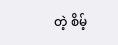တဲ့ စိမ့်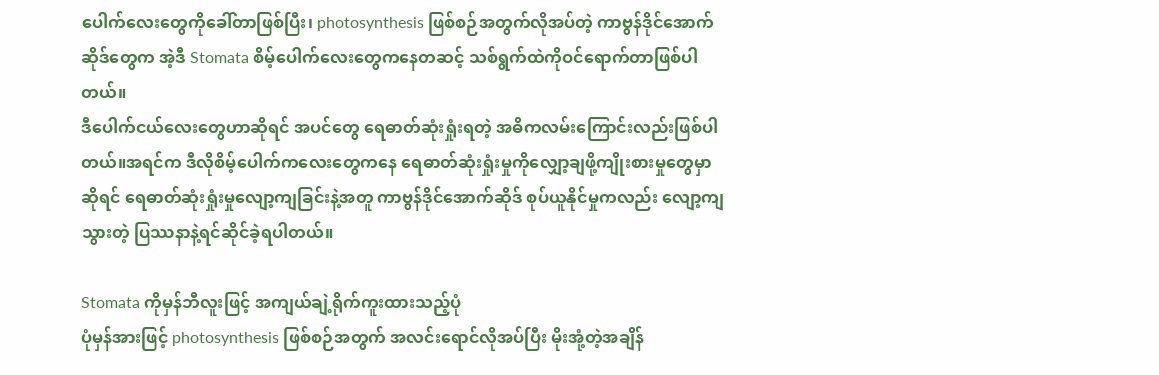ပေါက်လေးတွေကိုခေါ်တာဖြစ်ပြီး၊ photosynthesis ဖြစ်စဉ်အတွက်လိုအပ်တဲ့ ကာဗွန်ဒိုင်အောက်ဆိုဒ်တွေက အဲ့ဒီ Stomata စိမ့်ပေါက်လေးတွေကနေတဆင့် သစ်ရွက်ထဲကိုဝင်ရောက်တာဖြစ်ပါတယ်။
ဒီပေါက်ငယ်လေးတွေဟာဆိုရင် အပင်တွေ ရေဓာတ်ဆုံးရှုံးရတဲ့ အဓိကလမ်းကြောင်းလည်းဖြစ်ပါတယ်။အရင်က ဒီလိုစိမ့်ပေါက်ကလေးတွေကနေ ရေဓာတ်ဆုံးရှုံးမှုကိုလျှော့ချဖို့ကျိုးစားမှုတွေမှာဆိုရင် ရေဓာတ်ဆုံးရှုံးမှုလျော့ကျခြင်းနဲ့အတူ ကာဗွန်ဒိုင်အောက်ဆိုဒ် စုပ်ယူနိုင်မှုကလည်း လျော့ကျသွားတဲ့ ပြဿနာနဲ့ရင်ဆိုင်ခဲ့ရပါတယ်။

Stomata ကိုမှန်ဘီလူးဖြင့် အကျယ်ချဲ့ရိုက်ကူးထားသည့်ပုံ
ပုံမှန်အားဖြင့် photosynthesis ဖြစ်စဉ်အတွက် အလင်းရောင်လိုအပ်ပြီး မိုးအုံ့တဲ့အချိန်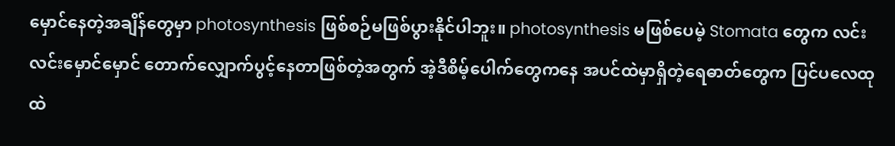မှောင်နေတဲ့အချိန်တွေမှာ photosynthesis ဖြစ်စဉ်မဖြစ်ပွားနိုင်ပါဘူး။ photosynthesis မဖြစ်ပေမဲ့ Stomata တွေက လင်းလင်းမှောင်မှောင် တောက်လျှောက်ပွင့်နေတာဖြစ်တဲ့အတွက် အဲ့ဒီစိမ့်ပေါက်တွေကနေ အပင်ထဲမှာရှိတဲ့ရေဓာတ်တွေက ပြင်ပလေထုထဲ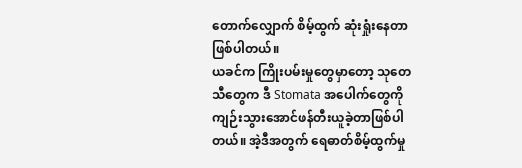တောက်လျှောက် စိမ့်ထွက် ဆုံးရှုံးနေတာဖြစ်ပါတယ်။
ယခင်က ကြိုးပမ်းမှုတွေမှာတော့ သုတေသီတွေက ဒီ Stomata အပေါက်တွေကို ကျဉ်းသွားအောင်ဖန်တီးယူခဲ့တာဖြစ်ပါတယ်။ အဲ့ဒီအတွက် ရေဓာတ်စိမ့်ထွက်မှု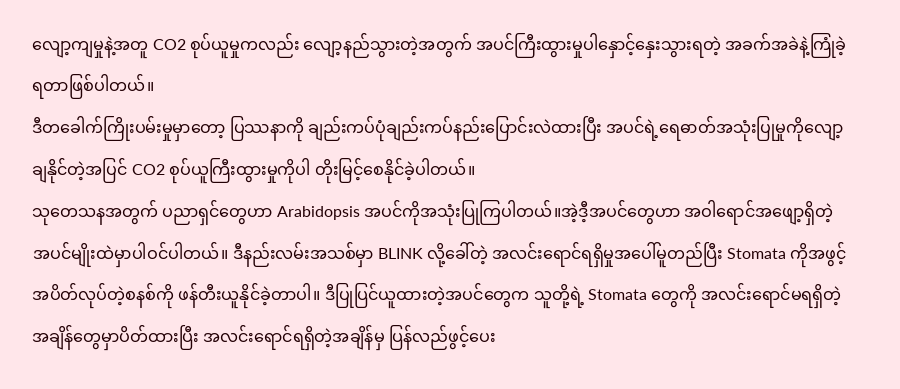လျော့ကျမှုနဲ့အတူ CO2 စုပ်ယူမှုကလည်း လျော့နည်သွားတဲ့အတွက် အပင်ကြီးထွားမှုပါနှောင့်နှေးသွားရတဲ့ အခက်အခဲနဲ့ကြုံခဲ့ရတာဖြစ်ပါတယ်။
ဒီတခေါက်ကြိုးပမ်းမှုမှာတော့ ပြဿနာကို ချည်းကပ်ပုံချည်းကပ်နည်းပြောင်းလဲထားပြီး အပင်ရဲ့ရေဓာတ်အသုံးပြုမှုကိုလျော့ချနိုင်တဲ့အပြင် CO2 စုပ်ယူကြီးထွားမှုကိုပါ တိုးမြင့်စေနိုင်ခဲ့ပါတယ်။
သုတေသနအတွက် ပညာရှင်တွေဟာ Arabidopsis အပင်ကိုအသုံးပြုကြပါတယ်။အဲ့ဒီ့အပင်တွေဟာ အဝါရောင်အဖျော့ရှိတဲ့ အပင်မျိုးထဲမှာပါဝင်ပါတယ်။ ဒီနည်းလမ်းအသစ်မှာ BLINK လို့ခေါ်တဲ့ အလင်းရောင်ရရှိမှုအပေါ်မူတည်ပြီး Stomata ကိုအဖွင့်အပိတ်လုပ်တဲ့စနစ်ကို ဖန်တီးယူနိုင်ခဲ့တာပါ။ ဒီပြုပြင်ယူထားတဲ့အပင်တွေက သူတို့ရဲ့ Stomata တွေကို အလင်းရောင်မရရှိတဲ့အချိန်တွေမှာပိတ်ထားပြီး အလင်းရောင်ရရှိတဲ့အချိန်မှ ပြန်လည်ဖွင့်ပေး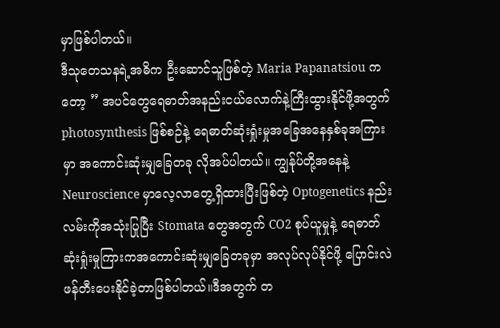မှာဖြစ်ပါတယ်။
ဒီသုတေသနရဲ့အဓိက ဦးဆောင်သူဖြစ်တဲ့ Maria Papanatsiou ကတော့ ” အပင်တွေရေဓာတ်အနည်းငယ်လောက်နဲ့ကြီးထွားနိုင်ဖို့အတွက် photosynthesis ဖြစ်စဉ်နဲ့ ရေဓာတ်ဆုံးရှုံးမှုအခြေအနေနှစ်ခုအကြားမှာ အကောင်းဆုံးမျှခြေတခု လိုအပ်ပါတယ်။ ကျွန်ုပ်တို့အနေနဲ့ Neuroscience မှာလေ့လာတွေ့ရှိထားပြီးဖြစ်တဲ့ Optogenetics နည်းလမ်းကိုအသုံးပြုပြီး Stomata တွေအတွက် CO2 စုပ်ယူမှုနဲ့ ရေဓာတ်ဆုံးရှုံးမှုကြားကအကောင်းဆုံးမျှခြေတခုမှာ အလုပ်လုပ်နိုင်ဖို့ ပြောင်းလဲဖန်တီးပေးနိုင်ခဲ့တာဖြစ်ပါတယ်။ဒီအတွက် တ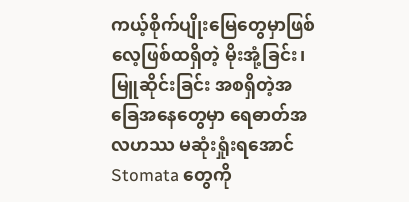ကယ့်စိုက်ပျိုးမြေတွေမှာဖြစ်လေ့ဖြစ်ထရှိတဲ့ မိုးအုံ့ခြင်း၊ မြူဆိုင်းခြင်း အစရှိတဲ့အခြေအနေတွေမှာ ရေဓာတ်အလဟဿ မဆုံးရှုံးရအောင် Stomata တွေကို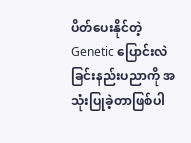ပိတ်ပေးနိုင်တဲ့ Genetic ပြောင်းလဲခြင်းနည်းပညာကို အသုံးပြုခဲ့တာဖြစ်ပါ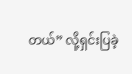တယ်” လို့ရှင်းပြခဲ့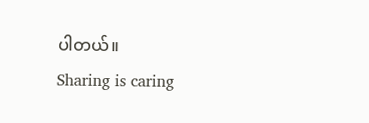ပါတယ်။
Sharing is caring